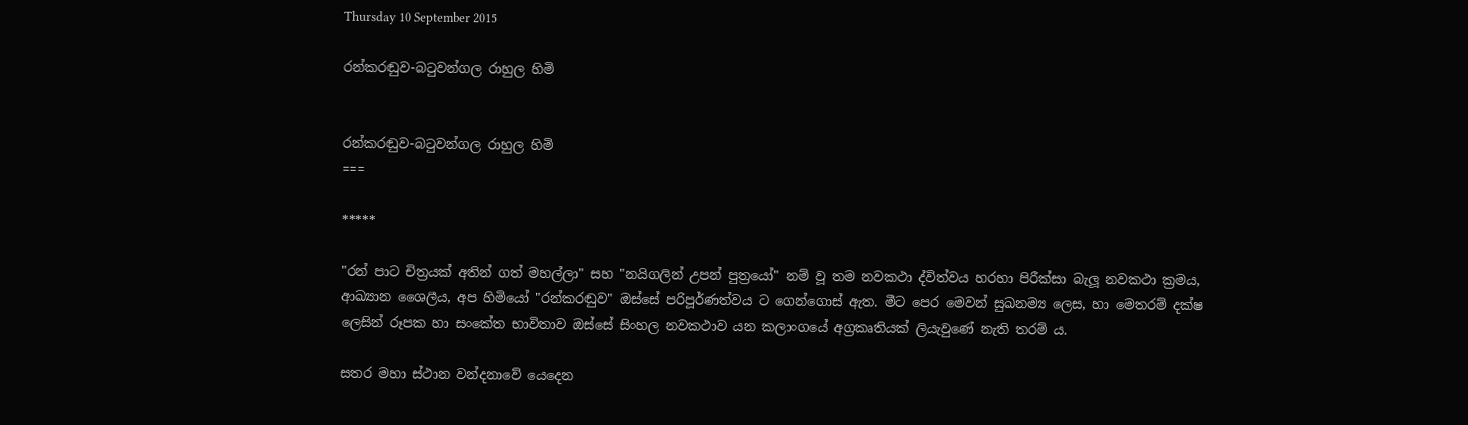Thursday 10 September 2015

රන්කරඬුව-බටුවන්ගල රාහුල හිමි


රන්කරඬුව-බටුවන්ගල රාහුල හිමි
===

*****

"රන් පාට චිත්‍රයක් අතින් ගත් මහල්ලා" සහ "නයිගලින් උපන් පුත්‍රයෝ" නම් වූ තම නවකථා ද්විත්වය හරහා පිරීක්සා බැලූ නවකථා ක්‍රමය, ආඛ්‍යාන ශෛලීය, අප හිමියෝ "රන්කරඬුව" ඔස්සේ පරිපූර්ණත්වය ට ගෙන්ගොස් ඇත. මීට පෙර මෙවන් සුඛනම්‍ය ලෙස, හා මෙතරම් දක්ෂ ලෙසින් රූපක හා සංකේත භාවිතාව ඔස්සේ සිංහල නවකථාව යන කලාංගයේ අග්‍රකෘතියක් ලියැවුණේ නැති තරම් ය.

සතර මහා ස්ථාන වන්දනාවේ යෙදෙන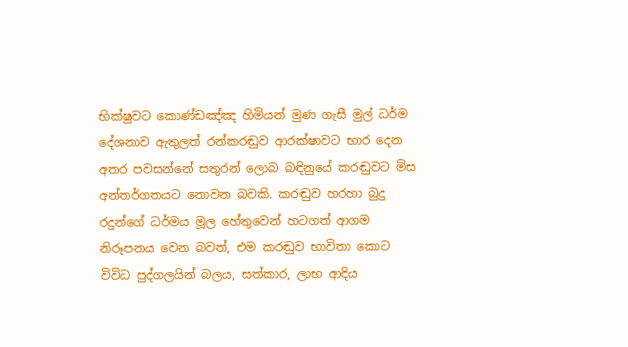භික්ෂුවට කොණ්ඩඤ්ඤ හිමියන් මුණ ගැසී මුල් ධර්ම දේශනාව ඇතුලත් රන්කරඬුව ආරක්ෂාවට භාර දෙන අතර පවසන්නේ සතුරන් ලොබ බඳිනුයේ කරඬුවට මිස අන්තර්ගතයට නොවන බවකි. කරඬුව හරහා බුදු රදුන්ගේ ධර්මය මූල හේතුවෙන් හටගත් ආගම නිරූපනය වෙන බවත්, එම කරඬුව භාවිතා කොට විවිධ පුද්ගලයින් බලය, සත්කාර, ලාභ ආදිය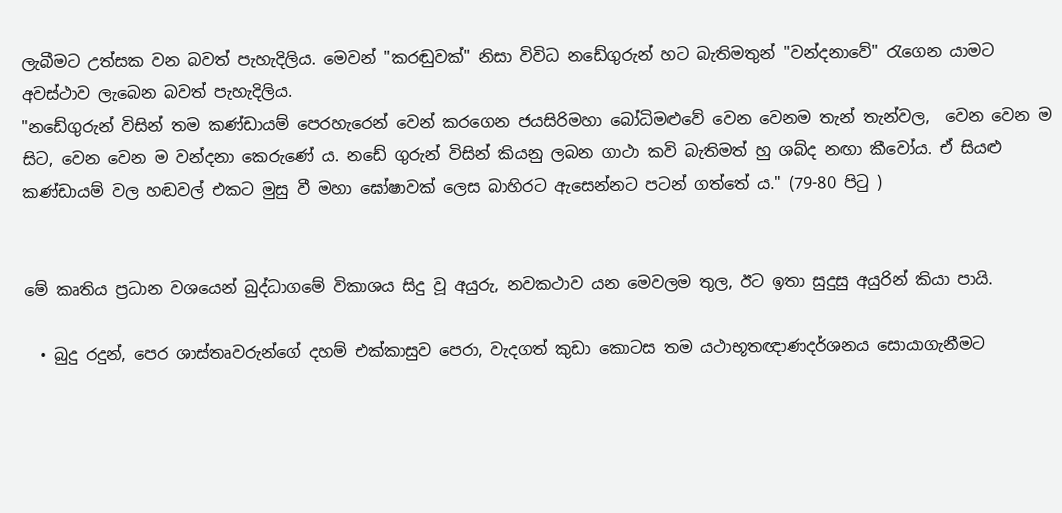ලැබීමට උත්සක වන බවත් පැහැදිලිය. මෙවන් "කරඬුවක්" නිසා විවිධ නඩේගුරුන් හට බැතිමතුන් "වන්දනාවේ" රැගෙන යාමට අවස්ථාව ලැබෙන බවත් පැහැදිලිය.
"නඩේගුරුන් විසින් තම කණ්ඩායම් පෙරහැරෙන් වෙන් කරගෙන ජයසිරිමහා බෝධිමළුවේ වෙන වෙනම තැන් තැන්වල,  වෙන වෙන ම සිට, වෙන වෙන ම වන්දනා කෙරුණේ ය. නඩේ ගුරුන් විසින් කියනු ලබන ගාථා කවි බැතිමත් හු ශබ්ද නඟා කීවෝය. ඒ සියළු කණ්ඩායම් වල හඬවල් එකට මුසු වී මහා ඝෝෂාවක් ලෙස බාහිරට ඇසෙන්නට පටන් ගත්තේ ය." (79-80 පිටු )


මේ කෘතිය ප්‍රධාන වශයෙන් බුද්ධාගමේ විකාශය සිදු වූ අයුරු, නවකථාව යන මෙවලම තුල, ඊට ඉතා සුදුසු අයුරින් කියා පායි.

  • බුදු රදුන්, පෙර ශාස්තෘවරුන්ගේ දහම් එක්කාසුව පෙරා, වැදගත් කුඩා කොටස තම යථාභූතඥාණදර්ශනය සොයාගැනීමට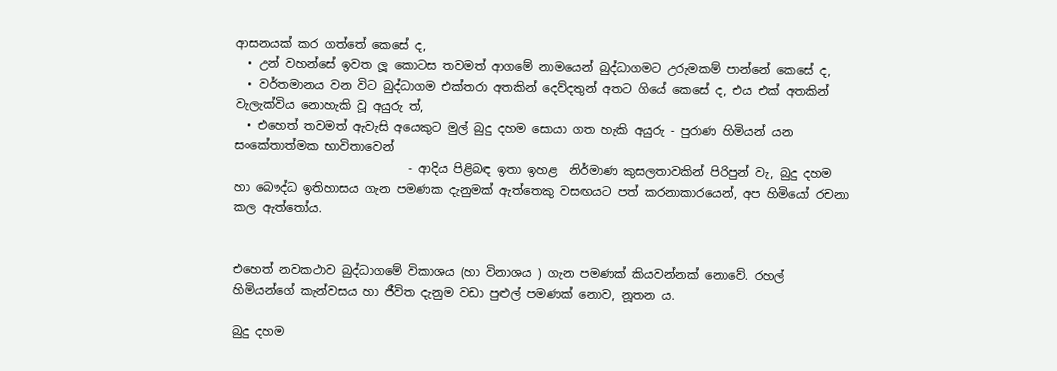ආසනයක් කර ගත්තේ කෙසේ ද,
  • උන් වහන්සේ ඉවත ලූ කොටස තවමත් ආගමේ නාමයෙන් බුද්ධාගමට උරුමකම් පාන්නේ කෙසේ ද,
  • වර්තමානය වන විට බුද්ධාගම එක්තරා අතකින් දෙව්දතුන් අතට ගියේ කෙසේ ද, එය එක් අතකින් වැලැක්විය නොහැකි වූ අයුරු ත්,
  • එහෙත් තවමත් ඇවැසි අයෙකුට මුල් බුදු දහම සොයා ගත හැකි අයුරු - පුරාණ හිමියන් යන සංකේතාත්මක භාවිතාවෙන්
                             - ආදිය පිළිබඳ ඉතා ඉහළ  නිර්මාණ කුසලතාවකින් පිරිපුන් වැ, බුදු දහම හා බෞද්ධ ඉතිහාසය ගැන පමණක දැනුමක් ඇත්තෙකු වසඟයට පත් කරනාකාරයෙන්, අප හිමියෝ රචනා කල ඇත්තෝය.


එහෙත් නවකථාව බුද්ධාගමේ විකාශය (හා විනාශය ) ගැන පමණක් කියවන්නක් නොවේ. රහල් හිමියන්ගේ කැන්වසය හා ජීවිත දැනුම වඩා පුළුල් පමණක් නොව, නූතන ය.

බුදු දහම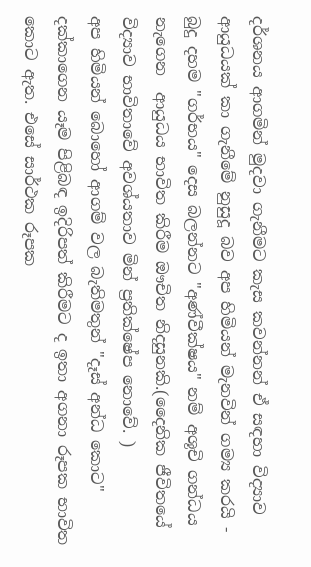දර්ශනය ආගමින් මුදවා ගැනීමට කැස කවන්නන් ඒ සඳහා විද්‍යාව ආයුධයක් කා ගැනීමේ නුසුදූ බව අප හිමියන් මැනවින් ගම්‍ය කරයි - බුදු දහම "ගර්භය" දෙස බලන්නට "අණ්වීක්ෂය" නම් අශූචි ගන්ධය නැගෙන  ආයුධය භාවිත කිරීම ඖචිත නිදසුනකි.(දෛනික ජීවිතයේ විද්‍යාව භාවිතාවේ අවශ්යතාව මින් ප්‍රතික්ෂේප නොවේ. )
අප හිමියන් බොහෝ ආගම් වල බැතිමතුන් "දෑස් අන්ධ කොට" දක්කාගෙන යෑම පිළිබඳ ඉදිරිපත් කිරීමට ද ඉතා අගනා රූපක භාවිත කොට ඇත. එසේ සාර්ථක රූපක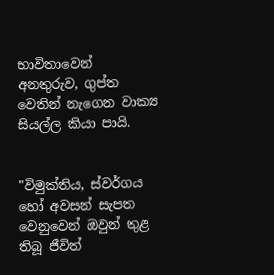භාවිතාවෙන් අනතුරුව, ගුප්ත වෙතින් නැගෙන වාක්‍ය සියල්ල කියා පායි.


"විමුක්තිය, ස්වර්ගය හෝ අවසන් සැපත වෙනුවෙන් ඔවුන් තුළ තිබූ ජීවිත්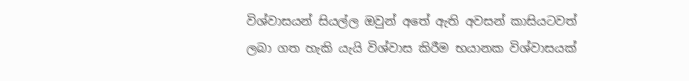විශ්වාසයන් සියල්ල ඔවුන් අතේ ඇති අවසන් කාසියටවත් ලබා ගත හැකි යැයි විශ්වාස කිරීම භයානක විශ්වාසයක්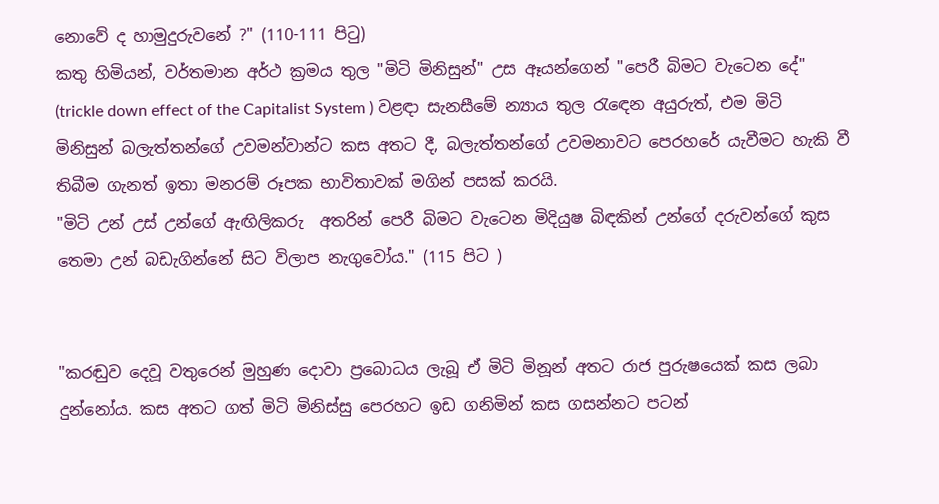නොවේ ද හාමුදුරුවනේ ?" (110-111 පිටු)
කතු හිමියන්, වර්තමාන අර්ථ ක්‍රමය තුල "මිටි මිනිසුන්" උස ඈයන්ගෙන් "පෙරී බිමට වැටෙන දේ" (trickle down effect of the Capitalist System ) වළඳා සැනසීමේ න්‍යාය තුල රැඳෙන අයුරුත්, එම මිටි මිනිසුන් බලැත්තන්ගේ උවමන්වාන්ට කස අතට දී, බලැත්තන්ගේ උවමනාවට පෙරහරේ යැවීමට හැකි වී තිබීම ගැනත් ඉතා මනරම් රූපක භාවිතාවක් මගින් පසක් කරයි.
"මිටි උන් උස් උන්ගේ ඇඟිලිකරු  අතරින් පෙරී බිමට වැටෙන මිදියුෂ බිඳකින් උන්ගේ දරුවන්ගේ කුස තෙමා උන් බඩැගින්නේ සිට විලාප නැගුවෝය." (115 පිට )


"කරඬුව දෙවූ වතුරෙන් මුහුණ දොවා ප්‍රබොධය ලැබූ ඒ මිටි මිනූන් අතට රාජ පුරුෂයෙක් කස ලබා දුන්නෝය. කස අතට ගත් මිටි මිනිස්සු පෙරහට ඉඩ ගනිමින් කස ගසන්නට පටන්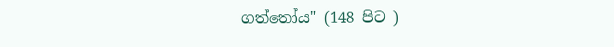ගත්තෝය" (148 පිට )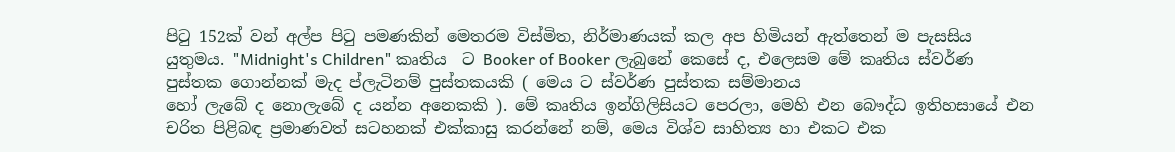පිටු 152ක් වන් අල්ප පිටු පමණකින් මෙතරම විස්මිත, නිර්මාණයක් කල අප හිමියන් ඇත්තෙන් ම පැසසිය යුතුමය. "Midnight's Children" කෘතිය  ට Booker of Booker ලැබුනේ කෙසේ ද, එලෙසම මේ කෘතිය ස්වර්ණ පුස්තක ගොන්නක් මැද ප්ලැටිනම් පුස්තකයකි ( මෙය ට ස්වර්ණ පුස්තක සම්මානය
හෝ ලැබේ ද නොලැබේ ද යන්න අනෙකකි ). මේ කෘතිය ඉන්ගිලිසියට පෙරලා, මෙහි එන බෞද්ධ ඉතිහසායේ එන චරිත පිළිබඳ ප්‍රමාණවත් සටහනක් එක්කාසු කරන්නේ නම්, මෙය විශ්ව සාහිත්‍ය හා එකට එක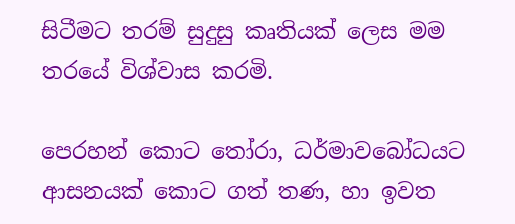සිටීමට තරම් සුදුසු කෘතියක් ලෙස මම තරයේ විශ්වාස කරමි.

පෙරහන් කොට තෝරා, ධර්මාවබෝධයට ආසනයක් කොට ගත් තණ, හා ඉවත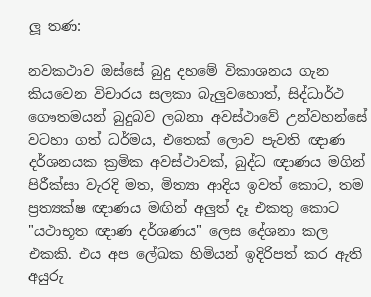ලූ තණ:

නවකථාව ඔස්සේ බුදු දහමේ විකාශනය ගැන කියවෙන විචාරය සලකා බැලුවහොත්, සිද්ධාර්ථ ගෞතමයන් බුදුබව ලබනා අවස්ථාවේ උන්වහන්සේ වටහා ගත් ධර්මය, එතෙක් ලොව පැවති ඥාණ දර්ශනයක ක්‍රමික අවස්ථාවක්, බුද්ධ ඥාණය මගින් පිරීක්සා වැරදි මත, මිත්‍යා ආදිය ඉවත් කොට, තම ප්‍රත්‍යක්ෂ ඥාණය මඟින් අලුත් දෑ එකතු කොට "යථාභූත ඥාණ දර්ශණය" ලෙස දේශනා කල එකකි. එය අප ලේඛක හිමියන් ඉදිරිපත් කර ඇති අයුරු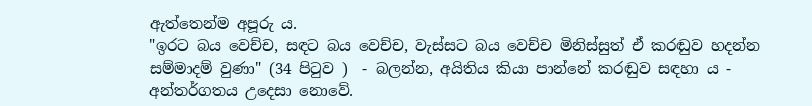ඇත්තෙන්ම අපූරු ය.
"ඉරට බය වෙච්ච, සඳට බය වෙච්ච, වැස්සට බය වෙච්ච මිනිස්සුත් ඒ කරඬුව හදන්න සම්මාදම් වුණා" (34 පිටුව )  - බලන්න, අයිතිය කියා පාන්නේ කරඬුව සඳහා ය - අන්තර්ගතය උදෙසා නොවේ.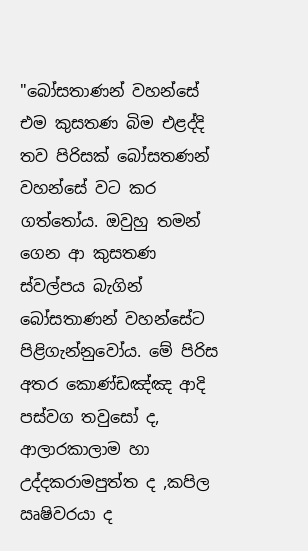"බෝසතාණන් වහන්සේ එම කුසතණ බිම එළද්දි තව පිරිසක් බෝසතණන් වහන්සේ වට කර ගත්තෝය. ඔවුහු තමන් ගෙන ආ කුසතණ ස්වල්පය බැගින් බෝසතාණන් වහන්සේට පිළිගැන්නුවෝය. මේ පිරිස අතර කොණ්ඩඤ්ඤ ආදි පස්වග තවුසෝ ද, ආලාරකාලාම හා උද්දකරාමපුත්ත ද ,කපිල ඍෂිවරයා ද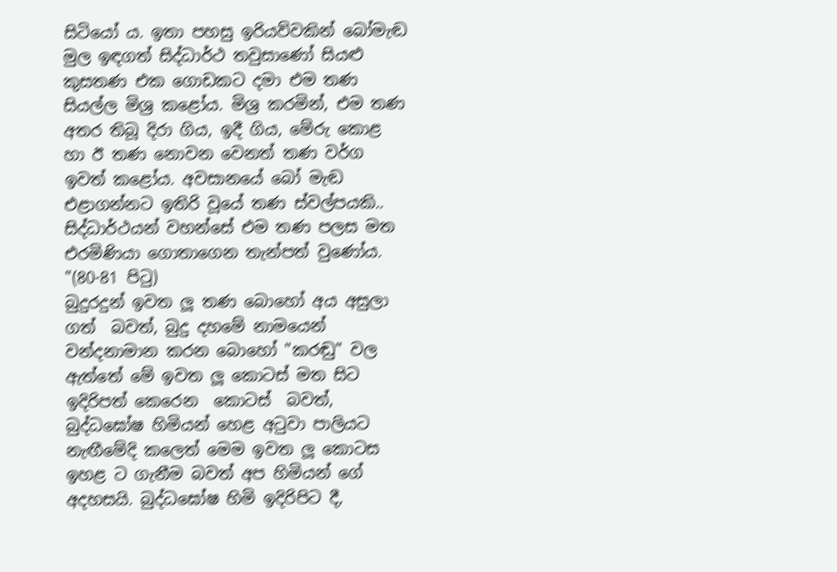සිටියෝ ය. ඉතා පහසු ඉරියව්වකින් බෝමැඬ මුල ඉඳගත් සිද්ධාර්ථ තවුසාණෝ සියළු කුසතණ එක ගොඩකට දමා එම තණ සියල්ල මිශ්‍ර කළෝය. මිශ්‍ර කරමින්, එම තණ අතර තිබූ දිරා ගිය, ඉදී ගිය, මේරු කොළ හා ඊ තණ නොවන වෙනත් තණ වර්ග ඉවත් කළෝය. අවසානයේ බෝ මැඬ එළාගන්නට ඉතිරි වූයේ තණ ස්වල්පයකි.. සිද්ධාර්ථයන් වහන්සේ එම තණ පලස මත එරමිණියා ගොතාගෙන තැන්පත් වුණෝය. "(80-81 පිටු)
බුදුරදුන් ඉවත ලූ තණ බොහෝ අය අසුලා ගත්  බවත්, බුදු දහමේ නාමයෙන් වන්දනාමාන කරන බොහෝ "කරඬු" වල ඇත්තේ මේ ඉවත ලූ කොටස් මත සිට ඉදිරිපත් කෙරෙන  කොටස්  බවත්, බුද්ධඝෝෂ හිමියන් හෙළ අටුවා පාලියට නැඟීමේදි කලෙත් මෙම ඉවත ලූ කොටස ඉහළ ට ගැනීම බවත් අප හිමියන් ගේ අදහසයි. බුද්ධඝෝෂ හිමි ඉදිරිපිට දී,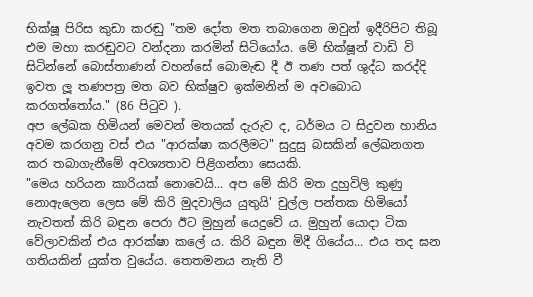භික්ෂූ පිරිස කුඩා කරඬු "තම දෝත මත තබාගෙන ඔවුන් ඉදීරිපිට තිබූ එම මහා කරඬුවට වන්දනා කරමින් සිටියෝය. මේ භික්ෂූන් වාඩි වි සිටින්නේ බොස්තාණන් වහන්සේ බොමැඬ දී ඊ තණ පත් ශුද්ධ කරද්දි ඉවත ලූ තණපත්‍ර මත බව භික්ෂුව ඉක්මනින් ම අවබොධ කරගත්තෝය." (86 පිටුව ).
අප ලේඛක හිමියන් මෙවන් මතයක් දැරුව ද, ධර්මය ට සිදුවන හානිය අවම කරගනු වස් එය "ආරක්ෂා කරලීමට" සුදුසු බසකින් ලේඛනගත  කර තබාගැනීමේ අවශ්‍යතාව පිළිගන්නා සෙයකි.
"මෙය හරියන කාරියක් නොවෙයි... අප මේ කිරි මත දුහුවිලි කුණු නොඇලෙන ලෙස මේ කිරි මුදවාලිය යුතුයි' චුල්ල පන්තක හිමියෝ නැවතත් කිරි බඳුන පෙරා ඊට මුහුන් යෙදුවේ ය. මුහුන් යොදා ටික වේලාවකින් එය ආරක්ෂා කලේ ය. කිරි බඳුන මිදී ගියේය... එය තද ඝන ගතියකින් යුක්ත වුයේය. තෙතමනය නැති වී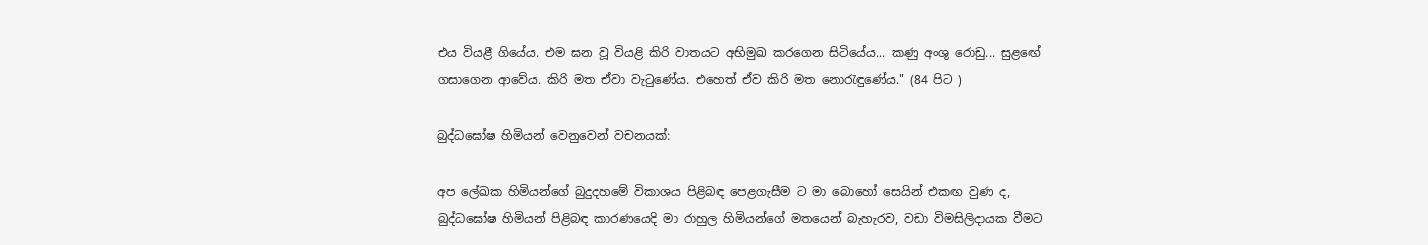එය වියළී ගියේය. එම ඝන වූ වියළි කිරි වාතයට අභිමුඛ කරගෙන සිටියේය... කණු අංශු රොඩු... සුළඟේ ගසාගෙන ආවේය. කිරි මත ඒවා වැටුණේය. එහෙත් ඒව කිරි මත නොරැඳුණේය." (84 පිට )

බුද්ධඝෝෂ හිමියන් වෙනුවෙන් වචනයක්:

අප ලේඛක හිමියන්ගේ බුදුදහමේ විකාශය පිළිබඳ පෙළගැසීම ට මා බොහෝ සෙයින් එකඟ වුණ ද, බුද්ධඝෝෂ හිමියන් පිළිබඳ කාරණයෙදි මා රාහුල හිමියන්ගේ මතයෙන් බැහැරව, වඩා විමසිලිදායක වීමට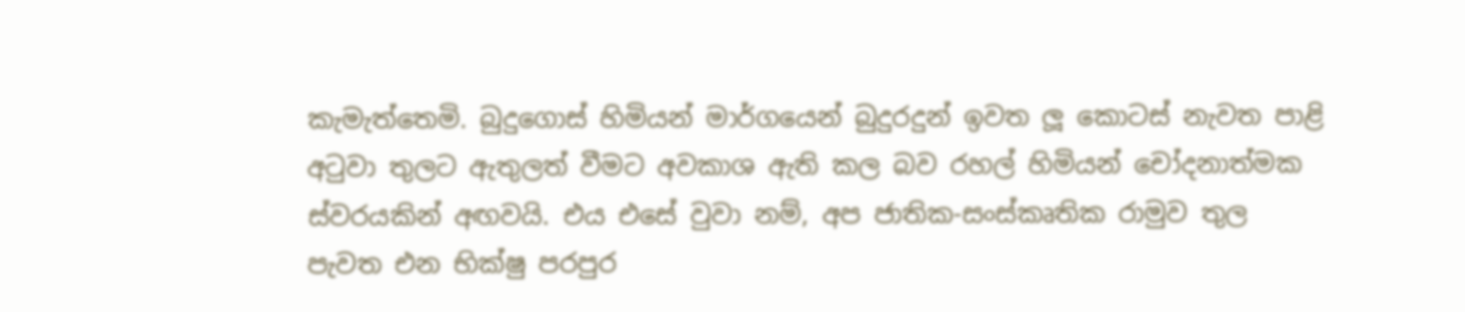කැමැත්තෙමි. බුදුගොස් හිමියන් මාර්ගයෙන් බුදුරදුන් ඉවත ලූ කොටස් නැවත පාළි අටුවා තුලට ඇතුලත් වීමට අවකාශ ඇති කල බව රහල් හිමියන් චෝදනාත්මක ස්වරයකින් අඟවයි. එය එසේ වුවා නම්, අප ජාතික-සංස්කෘතික රාමුව තුල පැවත එන භික්ෂු පරපුර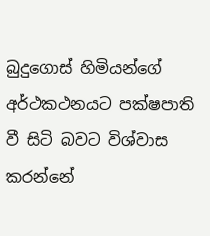බුදුගොස් හිමියන්ගේ අර්ථකථනයට පක්ෂපාති වී සිටි බවට විශ්වාස කරන්නේ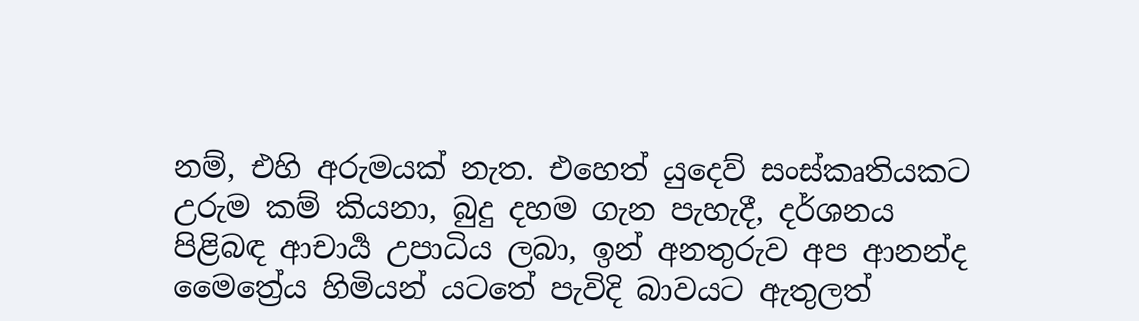නම්, එහි අරුමයක් නැත. එහෙත් යුදෙව් සංස්කෘතියකට උරුම කම් කියනා, බුදු දහම ගැන පැහැදී, දර්ශනය පිළිබඳ ආචාර්‍ය උපාධිය ලබා, ඉන් අනතුරුව අප ආනන්ද මෛත්‍රේය හිමියන් යටතේ පැවිදි බාවයට ඇතුලත්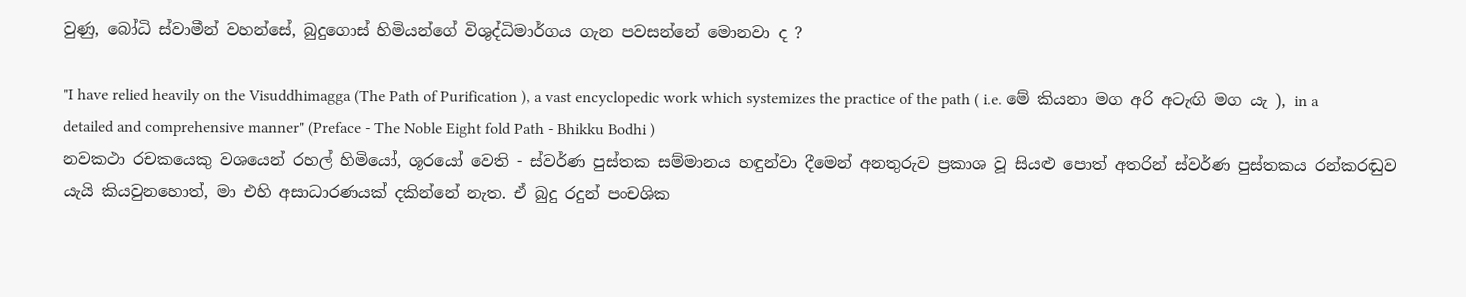වුණු, බෝධි ස්වාමීන් වහන්සේ, බුදුගොස් හිමියන්ගේ විශුද්ධිමාර්ගය ගැන පවසන්නේ මොනවා ද ?

"I have relied heavily on the Visuddhimagga (The Path of Purification ), a vast encyclopedic work which systemizes the practice of the path ( i.e. මේ කියනා මග අරි අටැඟි මග යැ ), in a detailed and comprehensive manner" (Preface - The Noble Eight fold Path - Bhikku Bodhi )
නවකථා රචකයෙකු වශයෙන් රහල් හිමියෝ, ශූරයෝ වෙති - ස්වර්ණ පුස්තක සම්මානය හඳුන්වා දීමෙන් අනතුරුව ප්‍රකාශ වූ සියළු පොත් අතරින් ස්වර්ණ පුස්තකය රන්කරඬුව යැයි කියවුනහොත්, මා එහි අසාධාරණයක් දකින්නේ නැත. ඒ බුදු රදුන් පංචශික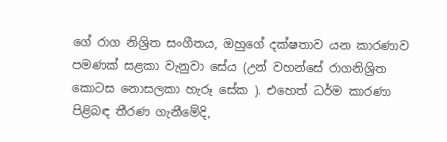ගේ රාග නිශ්‍රිත සංගීතය, ඔහුගේ දක්ෂතාව යන කාරණාව පමණක් සළකා වැනුවා සේය (උන් වහන්සේ රාගනිශ්‍රිත කොටස නොසලකා හැරූ සේක ). එහෙත් ධර්ම කාරණා පිළිබඳ තීරණ ගැනීමේදි,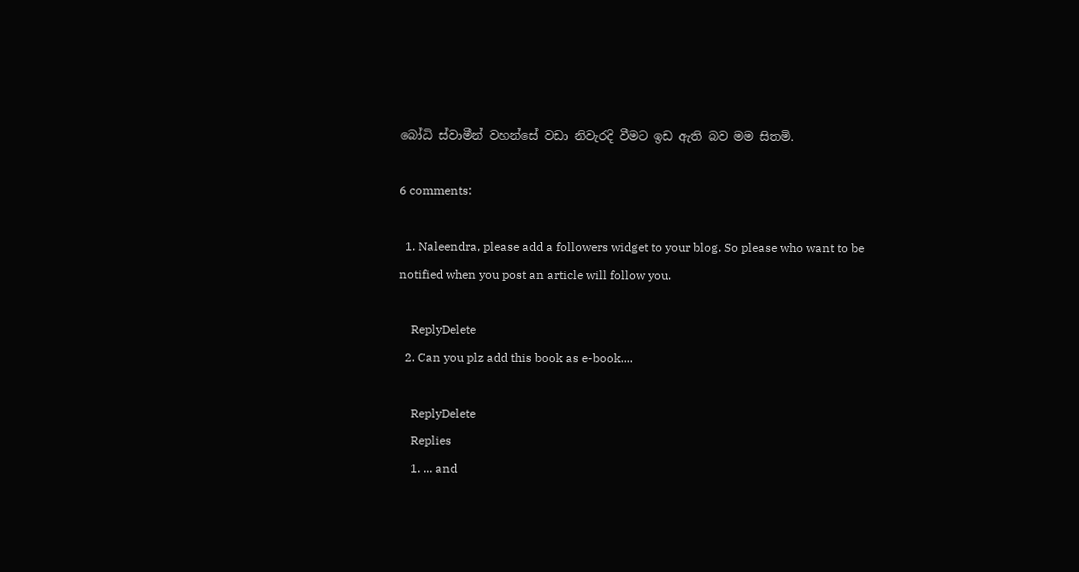බෝධි ස්වාමීන් වහන්සේ වඩා නිවැරදි වීමට ඉඩ ඇති බව මම සිතමි.

6 comments:

  1. Naleendra, please add a followers widget to your blog. So please who want to be notified when you post an article will follow you.

    ReplyDelete
  2. Can you plz add this book as e-book....

    ReplyDelete
    Replies
    1. ... and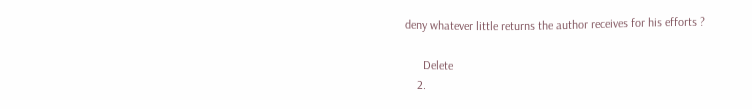deny whatever little returns the author receives for his efforts ?

      Delete
    2.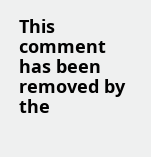This comment has been removed by the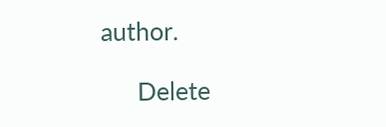author.

      Delete